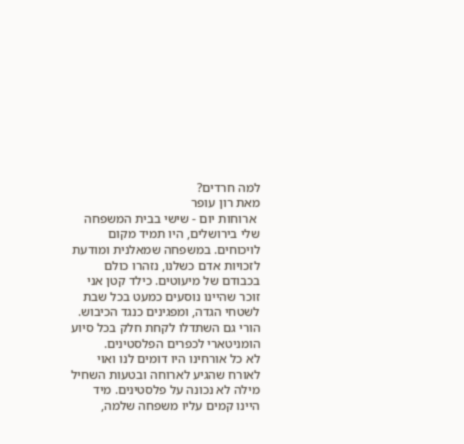למה חרדים?
מאת רון עופר
 ארוחות יום - שישי בבית המשפחה שלי בירושלים, היו תמיד מקום לויכוחים. במשפחה שמאלנית ומודעת לזכויות אדם כשלנו, נזהרו כולם בכבודם של מיעוטים. כילד קטן אני זוכר שהיינו נוסעים כמעט בכל שבת לשטחי הגדה, ומפגינים כנגד הכיבוש. הורי גם השתדלו לקחת חלק בכל סיוע הומניטארי לכפרים הפלסטינים.
לא כל אורחינו היו דומים לנו ואוי לאורח שהגיע לארוחה ובטעות השחיל מילה לא נכונה על פלסטינים. מיד היינו קמים עליו משפחה שלמה,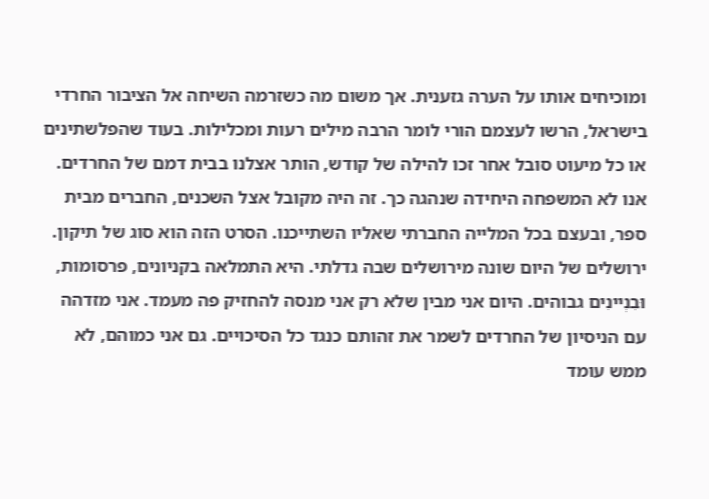ומוכיחים אותו על הערה גזענית. אך משום מה כשזרמה השיחה אל הציבור החרדי בישראל, הרשו לעצמם הורי לומר הרבה מילים רעות ומכלילות. בעוד שהפלשתינים או כל מיעוט סובל אחר זכו להילה של קודש, הותר אצלנו בבית דמם של החרדים. אנו לא המשפחה היחידה שנהגה כך. זה היה מקובל אצל השכנים, החברים מבית ספר, ובעצם בכל המלייה החברתי שאליו השתייכנו. הסרט הזה הוא סוג של תיקון.
ירושלים של היום שונה מירושלים שבה גדלתי. היא התמלאה בקניונים, פרסומות, וּבִנְיינִים גבוהים. היום אני מבין שלא רק אני מנסה להחזיק פה מעמד. אני מזדהה עם הניסיון של החרדים לשמר את זהותם כנגד כל הסיכויים. גם אני כמוהם, לא ממש עומד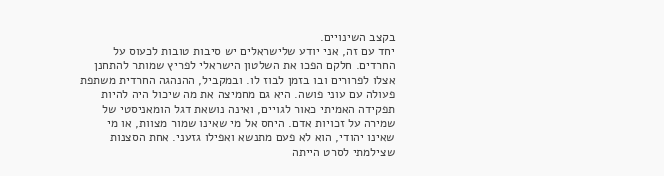בקצב השינויים.
יחד עם זה, אני יודע שלישראלים יש סיבות טובות לכעוס על החרדים. חלקם הפכו את השלטון הישראלי לפריץ שמותר להתחנן אצלו לפרורים ובו בזמן לבוז לו. ובמקביל, ההנהגה החרדית משתפת פעולה עם עוני פושה. היא גם מחמיצה את מה שיכול היה להיות תפקידה האמיתי כאור לגויים, ואינה נושאת דגל הומאניסטי של שמירה על זכויות אדם. היחס אל מי שאינו שמור מצוות, או מי שאינו יהודי, הוא לא פעם מתנשא ואפילו גזעני. אחת הסצנות שצילמתי לסרט הייתה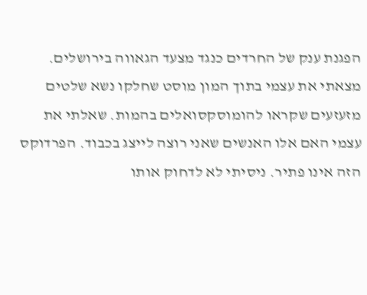הפגנת ענק של החרדים כנגד מצעד הגאווה בירושלים. מצאתי את עצמי בתוך המון מוסט שחלקו נשא שלטים מזעזעים שקראו להומוסקסואלים בהמות. שאלתי את עצמי האם אלו האנשים שאני רוצה לייצג בכבוד. הפרדוקס הזה אינו פתיר. ניסיתי לא לדחוק אותו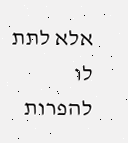אלא לתת לו להפרות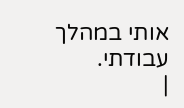אותי במהלך עבודתי.
|